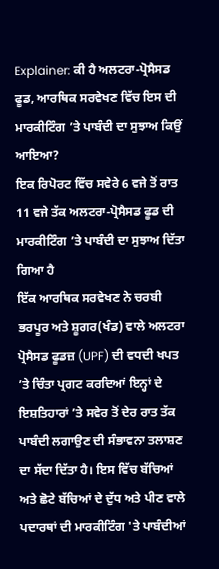Explainer: ਕੀ ਹੈ ਅਲਟਰਾ-ਪ੍ਰੋਸੈਸਡ ਫੂਡ, ਆਰਥਿਕ ਸਰਵੇਖਣ ਵਿੱਚ ਇਸ ਦੀ ਮਾਰਕੀਟਿੰਗ ’ਤੇ ਪਾਬੰਦੀ ਦਾ ਸੁਝਾਅ ਕਿਉਂ ਆਇਆ?
ਇਕ ਰਿਪੋਰਟ ਵਿੱਚ ਸਵੇਰੇ 6 ਵਜੇ ਤੋਂ ਰਾਤ 11 ਵਜੇ ਤੱਕ ਅਲਟਰਾ-ਪ੍ਰੋਸੈਸਡ ਫੂਡ ਦੀ ਮਾਰਕੀਟਿੰਗ ’ਤੇ ਪਾਬੰਦੀ ਦਾ ਸੁਝਾਅ ਦਿੱਤਾ ਗਿਆ ਹੈ
ਇੱਕ ਆਰਥਿਕ ਸਰਵੇਖਣ ਨੇ ਚਰਬੀ ਭਰਪੂਰ ਅਤੇ ਸ਼ੂਗਰ(ਖੰਡ) ਵਾਲੇ ਅਲਟਰਾ ਪ੍ਰੋਸੈਸਡ ਫੂਡਜ਼ (UPF) ਦੀ ਵਧਦੀ ਖਪਤ ’ਤੇ ਚਿੰਤਾ ਪ੍ਰਗਟ ਕਰਦਿਆਂ ਇਨ੍ਹਾਂ ਦੇ ਇਸ਼ਤਿਹਾਰਾਂ ’ਤੇ ਸਵੇਰ ਤੋਂ ਦੇਰ ਰਾਤ ਤੱਕ ਪਾਬੰਦੀ ਲਗਾਉਣ ਦੀ ਸੰਭਾਵਨਾ ਤਲਾਸ਼ਣ ਦਾ ਸੱਦਾ ਦਿੱਤਾ ਹੈ। ਇਸ ਵਿੱਚ ਬੱਚਿਆਂ ਅਤੇ ਛੋਟੇ ਬੱਚਿਆਂ ਦੇ ਦੁੱਧ ਅਤੇ ਪੀਣ ਵਾਲੇ ਪਦਾਰਥਾਂ ਦੀ ਮਾਰਕੀਟਿੰਗ 'ਤੇ ਪਾਬੰਦੀਆਂ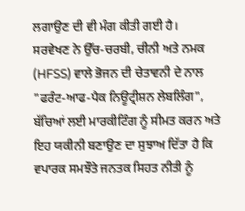ਲਗਾਉਣ ਦੀ ਵੀ ਮੰਗ ਕੀਤੀ ਗਈ ਹੈ।
ਸਰਵੇਖਣ ਨੇ ਉੱਚ-ਚਰਬੀ, ਚੀਨੀ ਅਤੇ ਨਮਕ (HFSS) ਵਾਲੇ ਭੋਜਨ ਦੀ ਚੇਤਾਵਨੀ ਦੇ ਨਾਲ "ਫਰੰਟ-ਆਫ-ਪੈਕ ਨਿਊਟ੍ਰੀਸ਼ਨ ਲੇਬਲਿੰਗ", ਬੱਚਿਆਂ ਲਈ ਮਾਰਕੀਟਿੰਗ ਨੂੰ ਸੀਮਤ ਕਰਨ ਅਤੇ ਇਹ ਯਕੀਨੀ ਬਣਾਉਣ ਦਾ ਸੁਝਾਅ ਦਿੱਤਾ ਹੈ ਕਿ ਵਪਾਰਕ ਸਮਝੌਤੇ ਜਨਤਕ ਸਿਹਤ ਨੀਤੀ ਨੂੰ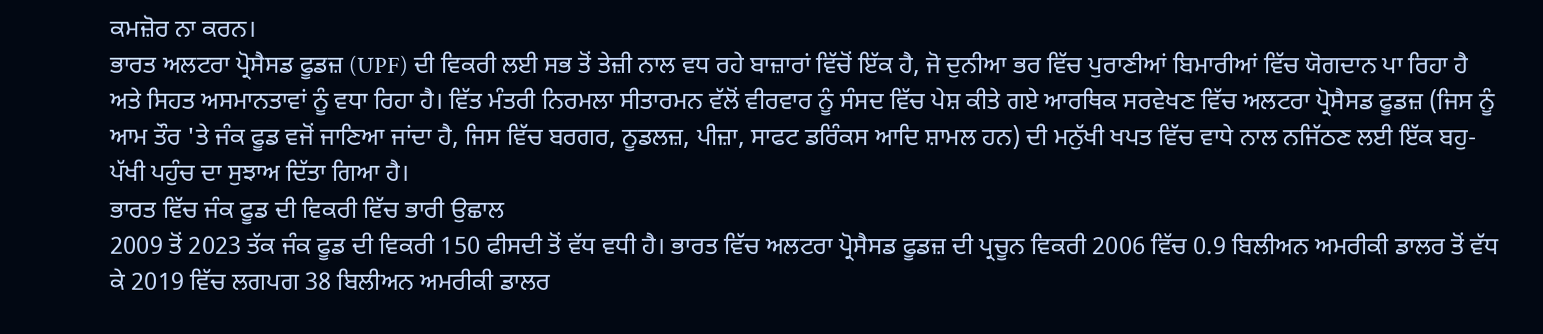ਕਮਜ਼ੋਰ ਨਾ ਕਰਨ।
ਭਾਰਤ ਅਲਟਰਾ ਪ੍ਰੋਸੈਸਡ ਫੂਡਜ਼ (UPF) ਦੀ ਵਿਕਰੀ ਲਈ ਸਭ ਤੋਂ ਤੇਜ਼ੀ ਨਾਲ ਵਧ ਰਹੇ ਬਾਜ਼ਾਰਾਂ ਵਿੱਚੋਂ ਇੱਕ ਹੈ, ਜੋ ਦੁਨੀਆ ਭਰ ਵਿੱਚ ਪੁਰਾਣੀਆਂ ਬਿਮਾਰੀਆਂ ਵਿੱਚ ਯੋਗਦਾਨ ਪਾ ਰਿਹਾ ਹੈ ਅਤੇ ਸਿਹਤ ਅਸਮਾਨਤਾਵਾਂ ਨੂੰ ਵਧਾ ਰਿਹਾ ਹੈ। ਵਿੱਤ ਮੰਤਰੀ ਨਿਰਮਲਾ ਸੀਤਾਰਮਨ ਵੱਲੋਂ ਵੀਰਵਾਰ ਨੂੰ ਸੰਸਦ ਵਿੱਚ ਪੇਸ਼ ਕੀਤੇ ਗਏ ਆਰਥਿਕ ਸਰਵੇਖਣ ਵਿੱਚ ਅਲਟਰਾ ਪ੍ਰੋਸੈਸਡ ਫੂਡਜ਼ (ਜਿਸ ਨੂੰ ਆਮ ਤੌਰ 'ਤੇ ਜੰਕ ਫੂਡ ਵਜੋਂ ਜਾਣਿਆ ਜਾਂਦਾ ਹੈ, ਜਿਸ ਵਿੱਚ ਬਰਗਰ, ਨੂਡਲਜ਼, ਪੀਜ਼ਾ, ਸਾਫਟ ਡਰਿੰਕਸ ਆਦਿ ਸ਼ਾਮਲ ਹਨ) ਦੀ ਮਨੁੱਖੀ ਖਪਤ ਵਿੱਚ ਵਾਧੇ ਨਾਲ ਨਜਿੱਠਣ ਲਈ ਇੱਕ ਬਹੁ-ਪੱਖੀ ਪਹੁੰਚ ਦਾ ਸੁਝਾਅ ਦਿੱਤਾ ਗਿਆ ਹੈ।
ਭਾਰਤ ਵਿੱਚ ਜੰਕ ਫੂਡ ਦੀ ਵਿਕਰੀ ਵਿੱਚ ਭਾਰੀ ਉਛਾਲ
2009 ਤੋਂ 2023 ਤੱਕ ਜੰਕ ਫੂਡ ਦੀ ਵਿਕਰੀ 150 ਫੀਸਦੀ ਤੋਂ ਵੱਧ ਵਧੀ ਹੈ। ਭਾਰਤ ਵਿੱਚ ਅਲਟਰਾ ਪ੍ਰੋਸੈਸਡ ਫੂਡਜ਼ ਦੀ ਪ੍ਰਚੂਨ ਵਿਕਰੀ 2006 ਵਿੱਚ 0.9 ਬਿਲੀਅਨ ਅਮਰੀਕੀ ਡਾਲਰ ਤੋਂ ਵੱਧ ਕੇ 2019 ਵਿੱਚ ਲਗਪਗ 38 ਬਿਲੀਅਨ ਅਮਰੀਕੀ ਡਾਲਰ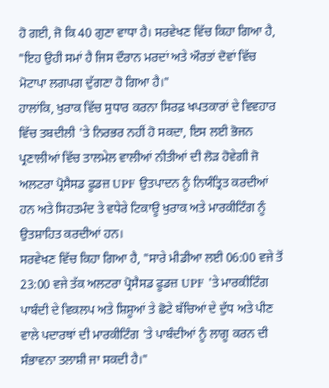ਹੋ ਗਈ, ਜੋ ਕਿ 40 ਗੁਣਾ ਵਾਧਾ ਹੈ। ਸਰਵੇਖਣ ਵਿੱਚ ਕਿਹਾ ਗਿਆ ਹੈ, "ਇਹ ਉਹੀ ਸਮਾਂ ਹੈ ਜਿਸ ਦੌਰਾਨ ਮਰਦਾਂ ਅਤੇ ਔਰਤਾਂ ਦੋਵਾਂ ਵਿੱਚ ਮੋਟਾਪਾ ਲਗਪਗ ਦੁੱਗਣਾ ਹੋ ਗਿਆ ਹੈ।"
ਹਾਲਾਂਕਿ, ਖੁਰਾਕ ਵਿੱਚ ਸੁਧਾਰ ਕਰਨਾ ਸਿਰਫ਼ ਖਪਤਕਾਰਾਂ ਦੇ ਵਿਵਹਾਰ ਵਿੱਚ ਤਬਦੀਲੀ 'ਤੇ ਨਿਰਭਰ ਨਹੀਂ ਹੋ ਸਕਦਾ, ਇਸ ਲਈ ਭੋਜਨ ਪ੍ਰਣਾਲੀਆਂ ਵਿੱਚ ਤਾਲਮੇਲ ਵਾਲੀਆਂ ਨੀਤੀਆਂ ਦੀ ਲੋੜ ਹੋਵੇਗੀ ਜੋ ਅਲਟਰਾ ਪ੍ਰੋਸੈਸਡ ਫੂਡਜ਼ UPF ਉਤਪਾਦਨ ਨੂੰ ਨਿਯੰਤ੍ਰਿਤ ਕਰਦੀਆਂ ਹਨ ਅਤੇ ਸਿਹਤਮੰਦ ਤੇ ਵਧੇਰੇ ਟਿਕਾਊ ਖੁਰਾਕ ਅਤੇ ਮਾਰਕੀਟਿੰਗ ਨੂੰ ਉਤਸ਼ਾਹਿਤ ਕਰਦੀਆਂ ਹਨ।
ਸਰਵੇਖਣ ਵਿੱਚ ਕਿਹਾ ਗਿਆ ਹੈ, "ਸਾਰੇ ਮੀਡੀਆ ਲਈ 06:00 ਵਜੇ ਤੋਂ 23:00 ਵਜੇ ਤੱਕ ਅਲਟਰਾ ਪ੍ਰੋਸੈਸਡ ਫੂਡਜ਼ UPF 'ਤੇ ਮਾਰਕੀਟਿੰਗ ਪਾਬੰਦੀ ਦੇ ਵਿਕਲਪ ਅਤੇ ਸ਼ਿਸ਼ੂਆਂ ਤੇ ਛੋਟੇ ਬੱਚਿਆਂ ਦੇ ਦੁੱਧ ਅਤੇ ਪੀਣ ਵਾਲੇ ਪਦਾਰਥਾਂ ਦੀ ਮਾਰਕੀਟਿੰਗ 'ਤੇ ਪਾਬੰਦੀਆਂ ਨੂੰ ਲਾਗੂ ਕਰਨ ਦੀ ਸੰਭਾਵਨਾ ਤਲਾਸ਼ੀ ਜਾ ਸਕਦੀ ਹੈ।"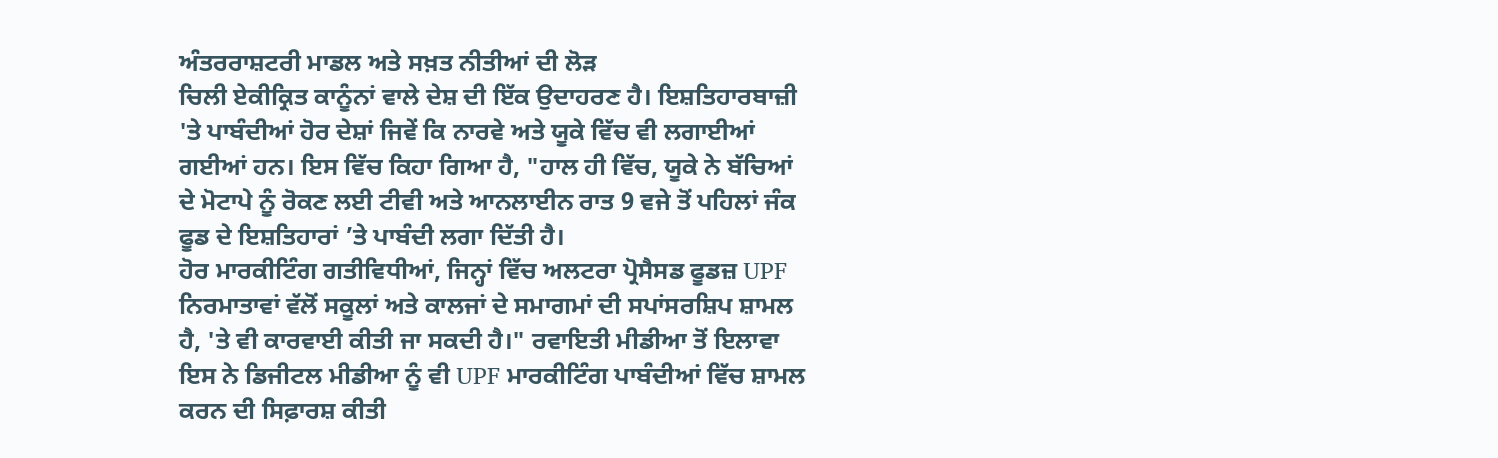ਅੰਤਰਰਾਸ਼ਟਰੀ ਮਾਡਲ ਅਤੇ ਸਖ਼ਤ ਨੀਤੀਆਂ ਦੀ ਲੋੜ
ਚਿਲੀ ਏਕੀਕ੍ਰਿਤ ਕਾਨੂੰਨਾਂ ਵਾਲੇ ਦੇਸ਼ ਦੀ ਇੱਕ ਉਦਾਹਰਣ ਹੈ। ਇਸ਼ਤਿਹਾਰਬਾਜ਼ੀ 'ਤੇ ਪਾਬੰਦੀਆਂ ਹੋਰ ਦੇਸ਼ਾਂ ਜਿਵੇਂ ਕਿ ਨਾਰਵੇ ਅਤੇ ਯੂਕੇ ਵਿੱਚ ਵੀ ਲਗਾਈਆਂ ਗਈਆਂ ਹਨ। ਇਸ ਵਿੱਚ ਕਿਹਾ ਗਿਆ ਹੈ, "ਹਾਲ ਹੀ ਵਿੱਚ, ਯੂਕੇ ਨੇ ਬੱਚਿਆਂ ਦੇ ਮੋਟਾਪੇ ਨੂੰ ਰੋਕਣ ਲਈ ਟੀਵੀ ਅਤੇ ਆਨਲਾਈਨ ਰਾਤ 9 ਵਜੇ ਤੋਂ ਪਹਿਲਾਂ ਜੰਕ ਫੂਡ ਦੇ ਇਸ਼ਤਿਹਾਰਾਂ ’ਤੇ ਪਾਬੰਦੀ ਲਗਾ ਦਿੱਤੀ ਹੈ।
ਹੋਰ ਮਾਰਕੀਟਿੰਗ ਗਤੀਵਿਧੀਆਂ, ਜਿਨ੍ਹਾਂ ਵਿੱਚ ਅਲਟਰਾ ਪ੍ਰੋਸੈਸਡ ਫੂਡਜ਼ UPF ਨਿਰਮਾਤਾਵਾਂ ਵੱਲੋਂ ਸਕੂਲਾਂ ਅਤੇ ਕਾਲਜਾਂ ਦੇ ਸਮਾਗਮਾਂ ਦੀ ਸਪਾਂਸਰਸ਼ਿਪ ਸ਼ਾਮਲ ਹੈ, 'ਤੇ ਵੀ ਕਾਰਵਾਈ ਕੀਤੀ ਜਾ ਸਕਦੀ ਹੈ।" ਰਵਾਇਤੀ ਮੀਡੀਆ ਤੋਂ ਇਲਾਵਾ ਇਸ ਨੇ ਡਿਜੀਟਲ ਮੀਡੀਆ ਨੂੰ ਵੀ UPF ਮਾਰਕੀਟਿੰਗ ਪਾਬੰਦੀਆਂ ਵਿੱਚ ਸ਼ਾਮਲ ਕਰਨ ਦੀ ਸਿਫ਼ਾਰਸ਼ ਕੀਤੀ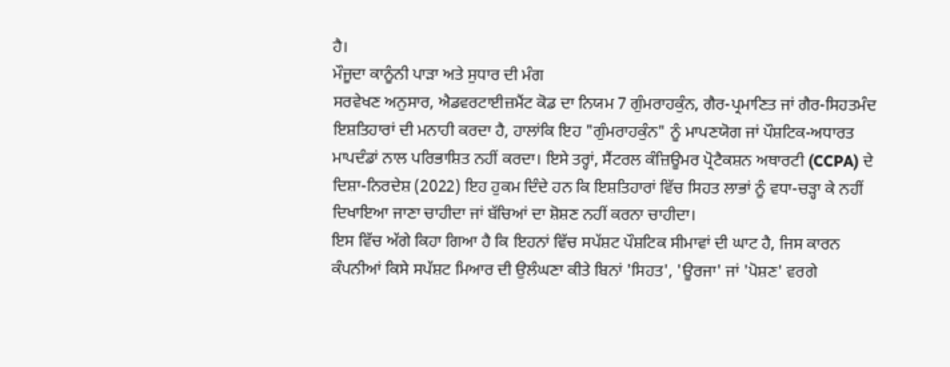ਹੈ।
ਮੌਜੂਦਾ ਕਾਨੂੰਨੀ ਪਾੜਾ ਅਤੇ ਸੁਧਾਰ ਦੀ ਮੰਗ
ਸਰਵੇਖਣ ਅਨੁਸਾਰ, ਐਡਵਰਟਾਈਜ਼ਮੈਂਟ ਕੋਡ ਦਾ ਨਿਯਮ 7 ਗੁੰਮਰਾਹਕੁੰਨ, ਗੈਰ-ਪ੍ਰਮਾਣਿਤ ਜਾਂ ਗੈਰ-ਸਿਹਤਮੰਦ ਇਸ਼ਤਿਹਾਰਾਂ ਦੀ ਮਨਾਹੀ ਕਰਦਾ ਹੈ, ਹਾਲਾਂਕਿ ਇਹ "ਗੁੰਮਰਾਹਕੁੰਨ" ਨੂੰ ਮਾਪਣਯੋਗ ਜਾਂ ਪੌਸ਼ਟਿਕ-ਅਧਾਰਤ ਮਾਪਦੰਡਾਂ ਨਾਲ ਪਰਿਭਾਸ਼ਿਤ ਨਹੀਂ ਕਰਦਾ। ਇਸੇ ਤਰ੍ਹਾਂ, ਸੈਂਟਰਲ ਕੰਜ਼ਿਊਮਰ ਪ੍ਰੋਟੈਕਸ਼ਨ ਅਥਾਰਟੀ (CCPA) ਦੇ ਦਿਸ਼ਾ-ਨਿਰਦੇਸ਼ (2022) ਇਹ ਹੁਕਮ ਦਿੰਦੇ ਹਨ ਕਿ ਇਸ਼ਤਿਹਾਰਾਂ ਵਿੱਚ ਸਿਹਤ ਲਾਭਾਂ ਨੂੰ ਵਧਾ-ਚੜ੍ਹਾ ਕੇ ਨਹੀਂ ਦਿਖਾਇਆ ਜਾਣਾ ਚਾਹੀਦਾ ਜਾਂ ਬੱਚਿਆਂ ਦਾ ਸ਼ੋਸ਼ਣ ਨਹੀਂ ਕਰਨਾ ਚਾਹੀਦਾ।
ਇਸ ਵਿੱਚ ਅੱਗੇ ਕਿਹਾ ਗਿਆ ਹੈ ਕਿ ਇਹਨਾਂ ਵਿੱਚ ਸਪੱਸ਼ਟ ਪੌਸ਼ਟਿਕ ਸੀਮਾਵਾਂ ਦੀ ਘਾਟ ਹੈ, ਜਿਸ ਕਾਰਨ ਕੰਪਨੀਆਂ ਕਿਸੇ ਸਪੱਸ਼ਟ ਮਿਆਰ ਦੀ ਉਲੰਘਣਾ ਕੀਤੇ ਬਿਨਾਂ 'ਸਿਹਤ', 'ਊਰਜਾ' ਜਾਂ 'ਪੋਸ਼ਣ' ਵਰਗੇ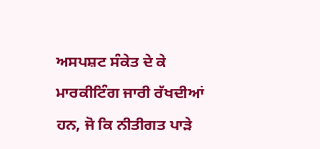ਅਸਪਸ਼ਟ ਸੰਕੇਤ ਦੇ ਕੇ ਮਾਰਕੀਟਿੰਗ ਜਾਰੀ ਰੱਖਦੀਆਂ ਹਨ, ਜੋ ਕਿ ਨੀਤੀਗਤ ਪਾੜੇ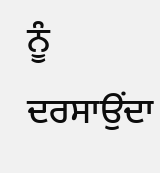ਨੂੰ ਦਰਸਾਉਂਦਾ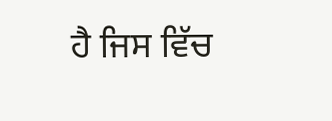ਹੈ ਜਿਸ ਵਿੱਚ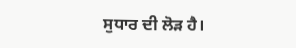ਸੁਧਾਰ ਦੀ ਲੋੜ ਹੈ।